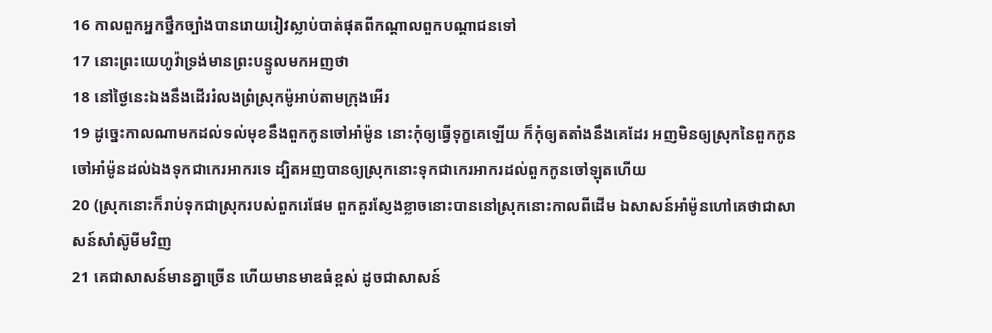16 កាលពួកអ្នកថ្នឹកច្បាំងបានរោយរៀវស្លាប់បាត់ផុតពីកណ្តាលពួកបណ្តាជនទៅ
17 នោះព្រះយេហូវ៉ាទ្រង់មានព្រះបន្ទូលមកអញថា
18 នៅថ្ងៃនេះឯងនឹងដើររំលងព្រំស្រុកម៉ូអាប់តាមក្រុងអើរ
19 ដូច្នេះកាលណាមកដល់ទល់មុខនឹងពួកកូនចៅអាំម៉ូន នោះកុំឲ្យធ្វើទុក្ខគេឡើយ ក៏កុំឲ្យតតាំងនឹងគេដែរ អញមិនឲ្យស្រុកនៃពួកកូនចៅអាំម៉ូនដល់ឯងទុកជាកេរអាករទេ ដ្បិតអញបានឲ្យស្រុកនោះទុកជាកេរអាករដល់ពួកកូនចៅឡុតហើយ
20 (ស្រុកនោះក៏រាប់ទុកជាស្រុករបស់ពួករេផែម ពួកគួរស្ញែងខ្លាចនោះបាននៅស្រុកនោះកាលពីដើម ឯសាសន៍អាំម៉ូនហៅគេថាជាសាសន៍សាំស៊ូមីមវិញ
21 គេជាសាសន៍មានគ្នាច្រើន ហើយមានមាឌធំខ្ពស់ ដូចជាសាសន៍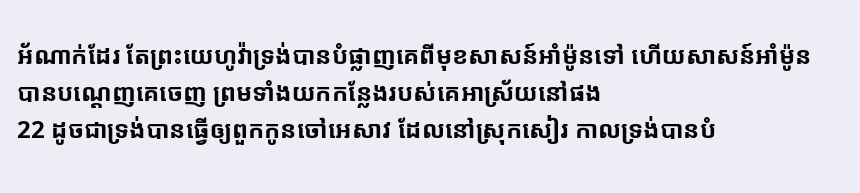អ័ណាក់ដែរ តែព្រះយេហូវ៉ាទ្រង់បានបំផ្លាញគេពីមុខសាសន៍អាំម៉ូនទៅ ហើយសាសន៍អាំម៉ូនបានបណ្តេញគេចេញ ព្រមទាំងយកកន្លែងរបស់គេអាស្រ័យនៅផង
22 ដូចជាទ្រង់បានធ្វើឲ្យពួកកូនចៅអេសាវ ដែលនៅស្រុកសៀរ កាលទ្រង់បានបំ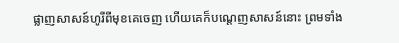ផ្លាញសាសន៍ហូរីពីមុខគេចេញ ហើយគេក៏បណ្តេញសាសន៍នោះ ព្រមទាំង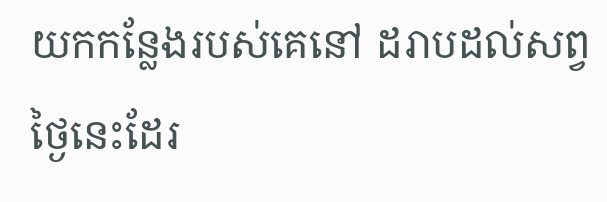យកកន្លែងរបស់គេនៅ ដរាបដល់សព្វថ្ងៃនេះដែរ